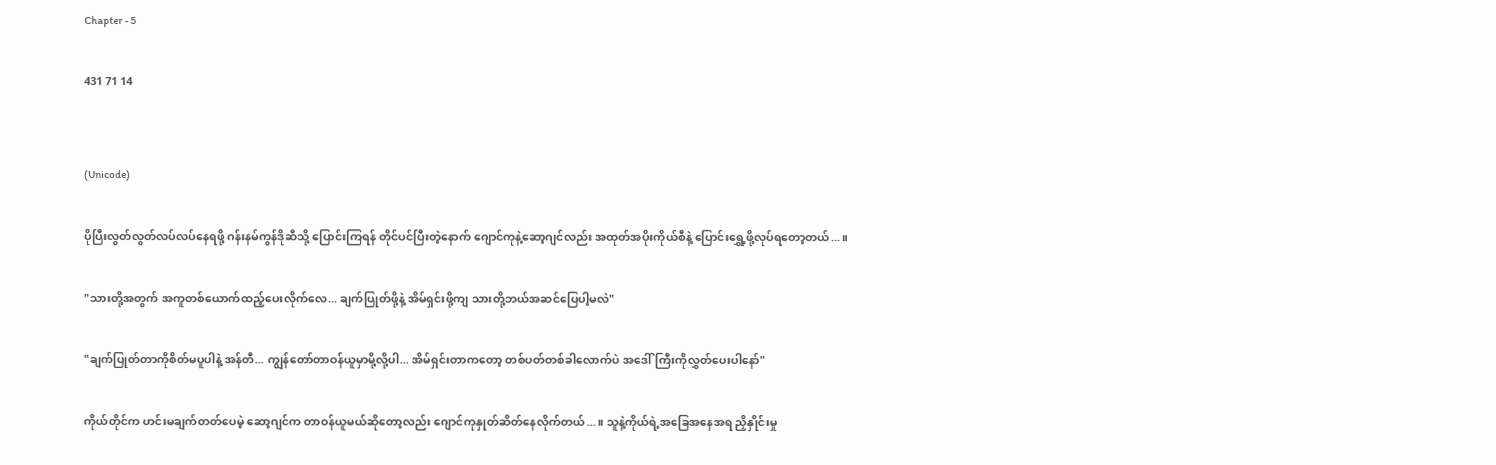Chapter - 5

431 71 14


(Unicode)

ပိုပြီးလွတ်လွတ်လပ်လပ်နေရဖို့ ဂန်းနမ်ကွန်ဒိုဆီသို့ ပြောင်းကြရန် တိုင်ပင်ပြီးတဲ့နောက် ဂျောင်ကုနဲ့ဆော့ဂျင်လည်း အထုတ်အပိုးကိုယ်စီနဲ့ ပြောင်းရွှေ့ဖို့လုပ်ရတော့တယ်...။

"သားတို့အတွက် အကူတစ်ယောက်ထည့်ပေးလိုက်လေ... ချက်ပြုတ်ဖို့နဲ့ အိမ်ရှင်းဖို့ကျ သားတို့ဘယ်အဆင်ပြေပါ့မလဲ"

"ချက်ပြုတ်တာကိုစိတ်မပူပါနဲ့ အန်တီ... ကျွန်တော်တာဝန်ယူမှာမို့လို့ပါ... အိမ်ရှင်းတာကတော့ တစ်ပတ်တစ်ခါလောက်ပဲ အဒေါ်ကြီးကိုလွှတ်ပေးပါနော်"

ကိုယ်တိုင်က ဟင်းမချက်တတ်ပေမဲ့ ဆော့ဂျင်က တာဝန်ယူမယ်ဆိုတော့လည်း ဂျောင်ကုနှုတ်ဆိတ်နေလိုက်တယ်...။ သူနဲ့ကိုယ်ရဲ့အခြေအနေအရ ညှိနှိုင်းမှု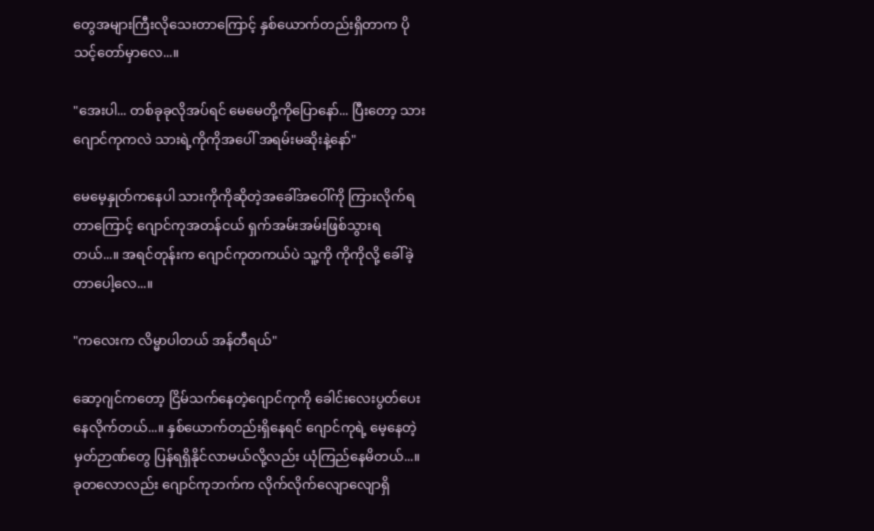တွေအများကြီးလိုသေးတာကြောင့် နှစ်ယောက်တည်းရှိတာက ပိုသင့်တော်မှာလေ...။

"အေးပါ... တစ်ခုခုလိုအပ်ရင် မေမေတို့ကိုပြောနော်... ပြီးတော့ သားဂျောင်ကုကလဲ သားရဲ့ကိုကိုအပေါ် အရမ်းမဆိုးနဲ့နော်"

မေမေ့နှုတ်ကနေပါ သားကိုကိုဆိုတဲ့အခေါ်အဝေါ်ကို ကြားလိုက်ရတာကြောင့် ဂျောင်ကုအတန်ငယ် ရှက်အမ်းအမ်းဖြစ်သွားရတယ်...။ အရင်တုန်းက ဂျောင်ကုတကယ်ပဲ သူ့ကို ကိုကိုလို့ ခေါ်ခဲ့တာပေါ့လေ...။

"ကလေးက လိမ္မာပါတယ် အန်တီရယ်"

ဆော့ဂျင်ကတော့ ငြိမ်သက်နေတဲ့ဂျောင်ကုကို ခေါင်းလေးပွတ်ပေးနေလိုက်တယ်...။ နှစ်ယောက်တည်းရှိနေရင် ဂျောင်ကုရဲ့ မေ့နေတဲ့မှတ်ဉာဏ်တွေ ပြန်ရရှိနိုင်လာမယ်လို့လည်း ယုံကြည်နေမိတယ်...။ ခုတလောလည်း ဂျောင်ကုဘက်က လိုက်လိုက်လျောလျောရှိ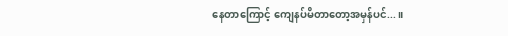နေတာကြောင့် ကျေနပ်မိတာတော့အမှန်ပင်...။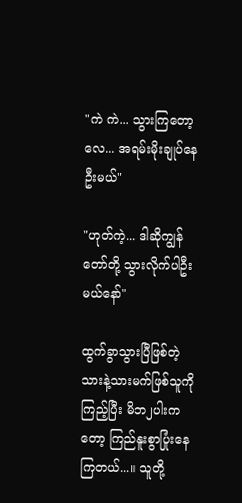"ကဲ ကဲ... သွားကြတော့လေ... အရမ်းမိုးချုပ်နေဦးမယ်"

"ဟုတ်ကဲ့... ဒါဆိုကျွန်တော်တို့ သွားလိုက်ပါဦးမယ်နော်"

ထွက်ခွာသွားပြီဖြစ်တဲ့ သားနဲ့သားမက်ဖြစ်သူကိုကြည့်ပြီး မိဘ၂ပါးကတော့ ကြည်နူးစွာပြုံးနေကြတယ်...။ သူတို့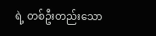ရဲ့ တစ်ဦးတည်းသော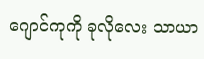ဂျောင်ကုကို ခုလိုလေး သာယာ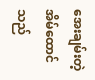အေးချမ်းတဲ့အိမ်ထောင်သည်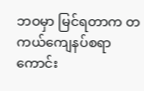ဘဝမှာ မြင်ရတာက တကယ်ကျေနပ်စရာကောင်း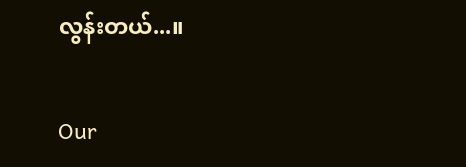လွန်းတယ်...။

Our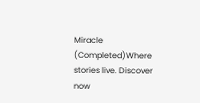Miracle (Completed)Where stories live. Discover now